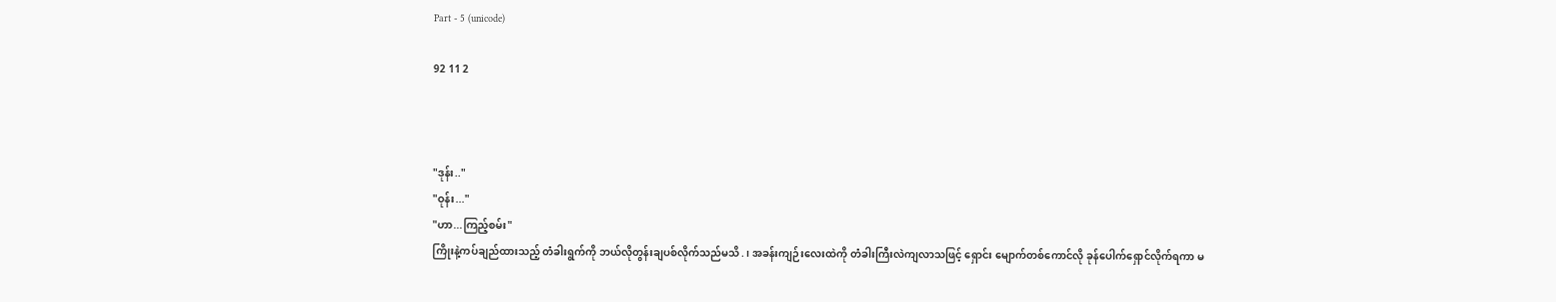Part - 5 (unicode)

92 11 2



"ဒုန်း.."
"ဝုန်း..."
"ဟာ...ကြည့်စမ်း"
ကြိုးနဲ့ကပ်ချည်ထားသည့် တံခါးရွက်ကို ဘယ်လိုတွန်းချပစ်လိုက်သည်မသိ.၊ အခန်းကျဉ်းလေးထဲကို တံခါးကြီးလဲကျလာသဖြင့် ရှောင်း မျောက်တစ်ကောင်လို ခုန်ပေါက်ရှောင်လိုက်ရကာ မ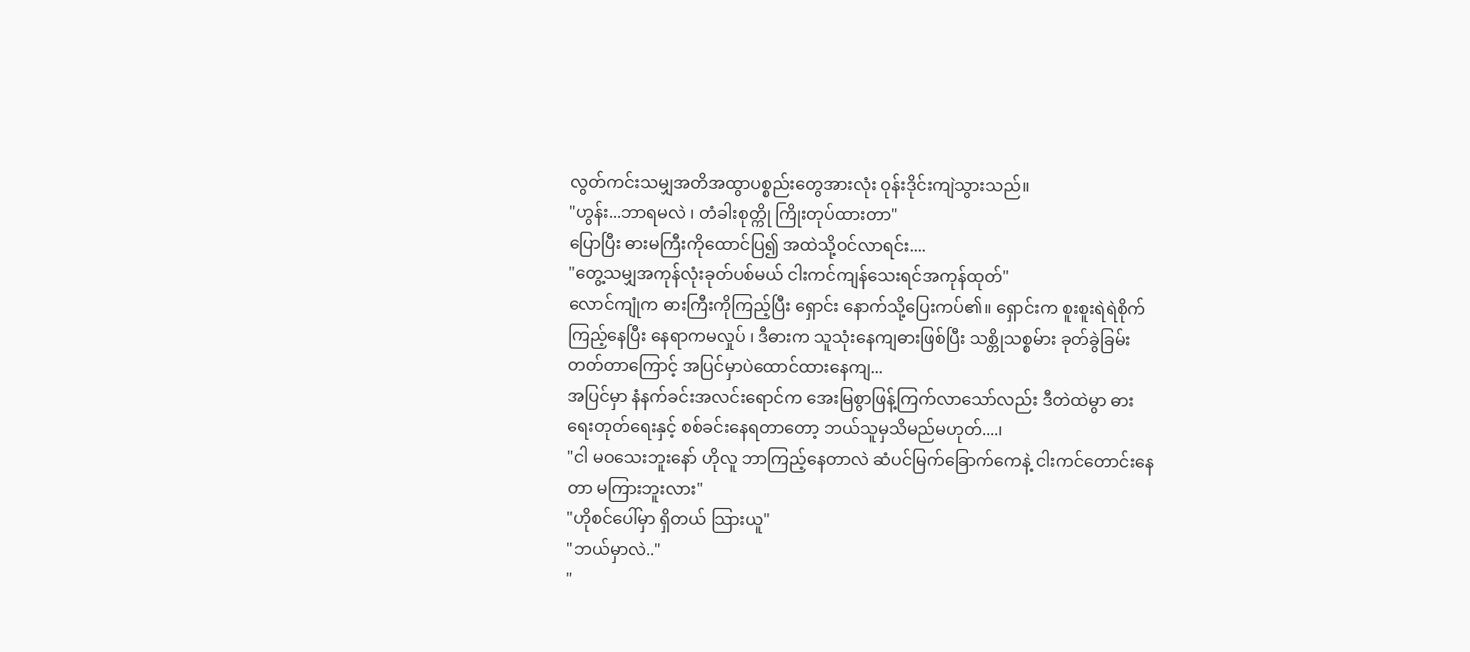လွတ်ကင်းသမျှအတိအထွာပစ္စည်းတွေအားလုံး ဝုန်းဒိုင်းကျဲသွားသည်။
"ဟွန်း...ဘာရမလဲ ၊ တံခါးစုတ္ကို ကြိုးတုပ်ထားတာ"
ပြောပြီး ဓားမကြီးကိုထောင်ပြ၍ အထဲသို့ဝင်လာရင်း....
"တွေ့သမျှအကုန်လုံးခုတ်ပစ်မယ် ငါးကင်ကျန်သေးရင်အကုန်ထုတ်"
လောင်ကျုံက ဓားကြီးကိုကြည့်ပြီး ရှောင်း နောက်သို့ပြေးကပ်၏။ ရှောင်းက စူးစူးရဲရဲစိုက်ကြည့်နေပြီး နေရာကမလှုပ် ၊ ဒီဓားက သူသုံးနေကျဓားဖြစ်ပြီး သစ္တိုသစ္စမ်ား ခုတ်ခွဲခြမ်းတတ်တာကြောင့် အပြင်မှာပဲထောင်ထားနေကျ...
အပြင်မှာ နံနက်ခင်းအလင်းရောင်က အေးမြစွာဖြန့်ကြက်လာသော်လည်း ဒီတဲထဲမွာ ဓားရေးတုတ်ရေးနှင့် စစ်ခင်းနေရတာတော့ ဘယ်သူမှသိမည်မဟုတ်....၊
"ငါ မဝသေးဘူးနော် ဟိုလူ ဘာကြည့်နေတာလဲ ဆံပင်မြက်ခြောက်ကေနဲ့ ငါးကင်တောင်းနေတာ မကြားဘူးလား"
"ဟိုစင်ပေါ်မှာ ရှိတယ် သြားယူ"
"ဘယ်မှာလဲ.."
"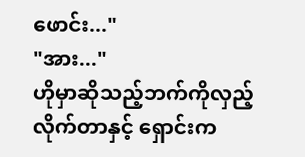ဖောင်း..."
"အား..."
ဟိုမှာဆိုသည့်ဘက်ကိုလှည့်လိုက်တာနှင့် ရှောင်းက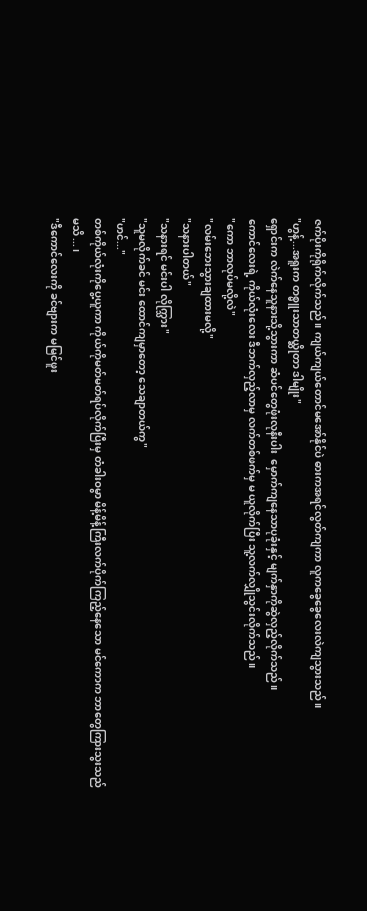ဇက်ပိုးကိုရိုက်လိုက်သည်။ ကျယ်ကျယ်တောင်မအော်နိုင်ပဲ ဓားကအရင်လွတ်ကျကာ လူကခွေခွေလေးလဲကျသွားသည်။
"ဟွန့်...အရူးက တစ္မူးသာတယ္ဆိုတာ ဒါမျိုး"
ရှောင်းက လဲက်နေသူနားသို့သွားကာ ဆံပင်တွေဖုံးလုနီးပါး  မှောက်ကျနေသာပုခုံးနှင့် မျက်နှာကိုဆွဲလှည့်လိုက်သည်။
ကောင်လေးရဲ့ ကိုယ်လုံးလေး ဒီဘက်လှည့်လာမှ လက်တစ်ဖက်မှ မ ယူလိုက်ပြီး သူ့လက်လျှိုသွင်းလိုက်သည်။
"ကော ဘာလုပ်မလို့လဲ"
"လမ်းဘေးသွားချထားမလို့"
"သနားပါတယ်"
"သနားရင် မင်းပါ လိုက္သြား"
"သူမလိုက်ခင် မင်း ထောင်ကျမှာတော့ သေချာတယ်ကွ"
"ဟင်..."
တစ်ကိုယ်လုံးကိုပွေ့ယူကာ ကိုယ်ကိုမတ်မတ်ရပ်လိုက်ပြီးမှ တံခါးဝမွာ မိန့်မိန့်ကြီးလက်ပိုက်ကြည့်နေသော မင်ကောက ဘာတွေကြားသွးသည်မသိ...၊
"ဒီကောင်လေးကို ခင်ဗျားက မမြင်ဖူး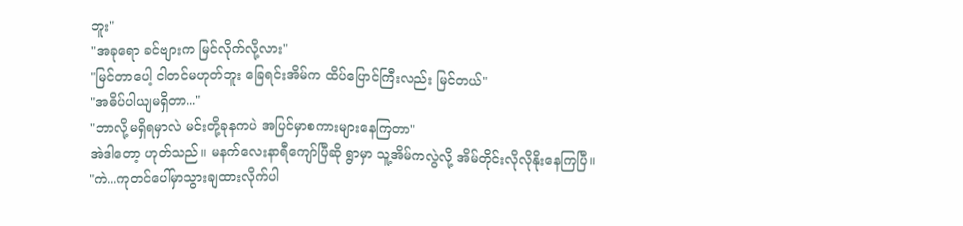ဘူး"
"အခုရော ခင်ဗျားက မြင်လိုက်လို့လား"
"မြင်တာပေါ့ ငါတင်မဟုတ်ဘူး ခြေရင်းအိမ်က ထိပ်ပြောင်ကြီးလည်း မြင်တယ်"
"အဓိပ်ပါယျမရှိတာ..."
"ဘာလို့မရှိရမှာလဲ မင်းတို့ခုနကပဲ အပြင်မှာစကားများနေကြတာ"
အဲဒါတော့ ဟုတ်သည်။ မနက်လေးနာရီကျော်ပြီဆို ရွာမှာ သူ့အိမ်ကလွဲလို့ အိမ်တိုင်းလိုလိုနိုးနေကြပြီ။
"ကဲ...ကုတင်ပေါ်မှာသွားချထားလိုက်ပါ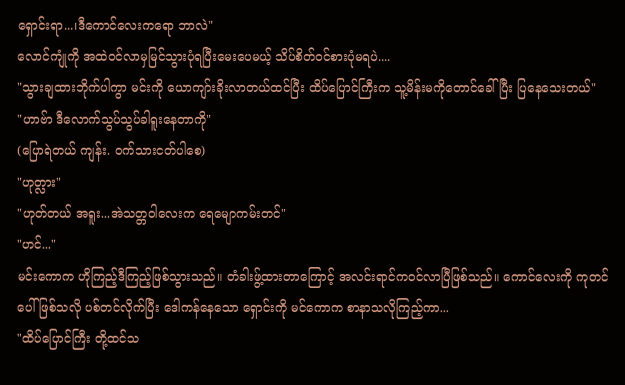ရှောင်းရာ...၊ဒီကောင်လေးကရော ဘာလဲ"
လောင်ကျုံကို အထဲဝင်လာမှမြင်သွားပုံရပြီးမေးပေမယ့် သိပ်စိတ်ဝင်စားပုံမရပဲ....
"သွားချထားဘိုက်ပါကွာ မင်းကို ယောကျာ်းခိုးလာတယ်ထင်ပြီး ထိပ်ပြောင်ကြီးက သူ့မိန်းမကိုတောင်ခေါ်ပြီး ပြနေသေးတယ်"
"ဟာဗ်ာ ဒီလောက်သွပ်သွပ်ခါရူးနေတာကို"
(ပြောရဲတယ် ကျန်း. ဝက်သားငတ်ပါစေ)
"ဟုတ္လား"
"ဟုတ်တယ် အရူး...အဲသတ္တဝါလေးက ရေမျောကမ်းတင်"
"ဟင်..."
မင်းကောက ဟိုကြည့်ဒီကြည့်ဖြစ်သွားသည်။ တံခါးဖွ့်ထားတာကြောင့် အလင်းရာင်ကဝင်လာပြီဖြစ်သည်။ ကောင်လေးကို ကုတင်ပေါ်ဖြစ်သလို ပစ်တင်လိုက်ပြီး ဒေါကန်နေသော ရှောင်းကို မင်ကောက စာနာသလိုကြည့်ကာ...
"ထိပ်ပြောင်ကြီး တို့ထင်သ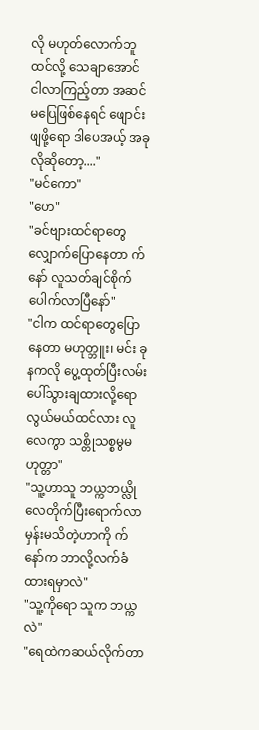လို မဟုတ်လောက်ဘူထင်လို့ သေချာအောင် ငါလာကြည့်တာ အဆင်မပြေဖြစ်နေရင် ဖျောင်းဖျဖို့ရော ဒါပေအယ့် အခုလိုဆိုတော့...."
"မင်ကော"
"ဟေ"
"ခင်ဗျားထင်ရာတွေ လျှောက်ပြောနေတာ က်နော် လူသတ်ချင်စိုက်ပေါက်လာပြီနော်"
"ငါက ထင်ရာတွေပြောနေတာ မဟုတ္ဘူး၊ မင်း ခုနကလို ပွေ့ထုတ်ပြီးလမ်းပေါ်သွားချထားလို့ရော လွယ်မယ်ထင်လား လူလေကွာ သစ္တိုသစ္စမွမဟုတ္တာ"
"သူ့ဟာသူ ဘယ္ကဘယ္လို လေတိုက်ပြီးရောက်လာမှန်းမသိတဲ့ဟာကို က်နော်က ဘာလို့လက်ခံထားရမှာလဲ"
"သူ့ကိုရော သူက ဘယ္ကလဲ"
"ရေထဲကဆယ်လိုက်တာ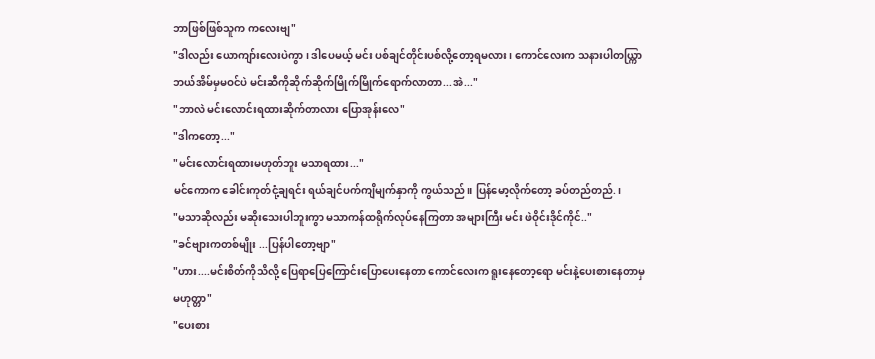ဘာဖြစ်ဖြစ်သူက ကလေးဗျ"
"ဒါလည်း ယောကျာ်းလေးပဲကွာ ၊ ဒါပေမယ့် မင်း ပစ်ချင်တိုင်းပစ်လို့တော့ရမလား ၊ ကောင်လေးက သနားပါတယ္ကြာ ဘယ်အိမ်မှမဝင်ပဲ မင်းဆီကိုဆိုက်ဆိုက်မြိုက်မြိုက်ရောက်လာတာ...အဲ..."
"ဘာလဲ မင်းလောင်းရထားဆိုက်တာလား ပြောအုန်းလေ"
"ဒါကတော့..."
"မင်းလောင်းရထားမဟုတ်ဘူး မသာရထား..."
မင်ကောက ခေါင်းကုတ်ငုံ့ချရင်း ရယ်ချင်ပက်ကျိမျက်နှာကို ကွယ်သည်။ ပြန်မော့လိုက်တော့ ခပ်တည်တည်.၊
"မသာဆိုလည်း မဆိုးသေးပါဘူးကွာ မသာကန်ထရိုက်လုပ်နေကြတာ အများကြီး မင်း ဖဲဝိုင်းဒိုင်ကိုင်.."
"ခင်ဗျားကတစ်မျိုး ...ပြန်ပါတော့ဗျာ"
"ဟား....မင်းစိတ်ကိုသိလို့ ပြေရာပြေကြောင်းပြောပေးနေတာ ကောင်လေးက ရူးနေတော့ရော မင်းနဲ့ပေးစားနေတာမှ မဟုတ္တာ"
"ပေးစား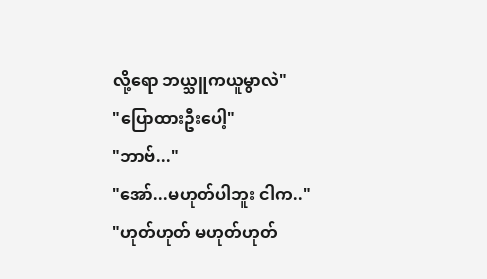လို့ရော ဘယ္သူကယူမွာလဲ"
"ပြောထားဦးပေါ့"
"ဘာဗ်..."
"အော်...မဟုတ်ပါဘူး ငါက.."
"ဟုတ်ဟုတ် မဟုတ်ဟုတ်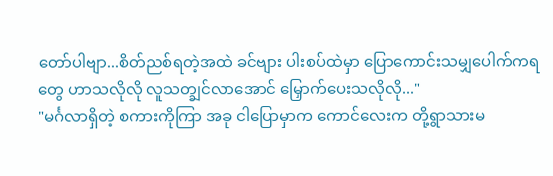တော်ပါဗျာ...စိတ်ညစ်ရတဲ့အထဲ ခင်ဗျား ပါးစပ်ထဲမှာ ပြောကောင်းသမျှပေါက်ကရတွေ ဟာသလိုလို လူသတ္ချင်လာအောင် မြှောက်ပေးသလိုလို..."
"မင်္ဂလာရှိတဲ့ စကားကိုကြာ အခု ငါပြောမှာက ကောင်လေးက တို့ရွာသားမ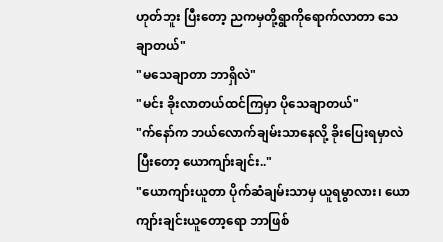ဟုတ်ဘူး ပြီးတော့ ညကမှတို့ရွာကိုရောက်လာတာ သေချာတယ်"
"မသေချာတာ ဘာရှိလဲ"
"မင်း ခိုးလာတယ်ထင်ကြမှာ ပိုသေချာတယ်"
"က်နော်က ဘယ်လောက်ချမ်းသာနေလို့ ခိုးပြေးရမှာလဲ ပြီးတော့ ယောကျာ်းချင်း.."
"ယောကျာ်းယူတာ ပိုက်ဆံချမ်းသာမှ ယူရမွာလား၊ ယောကျာ်းချင်းယူတော့ရော ဘာဖြစ်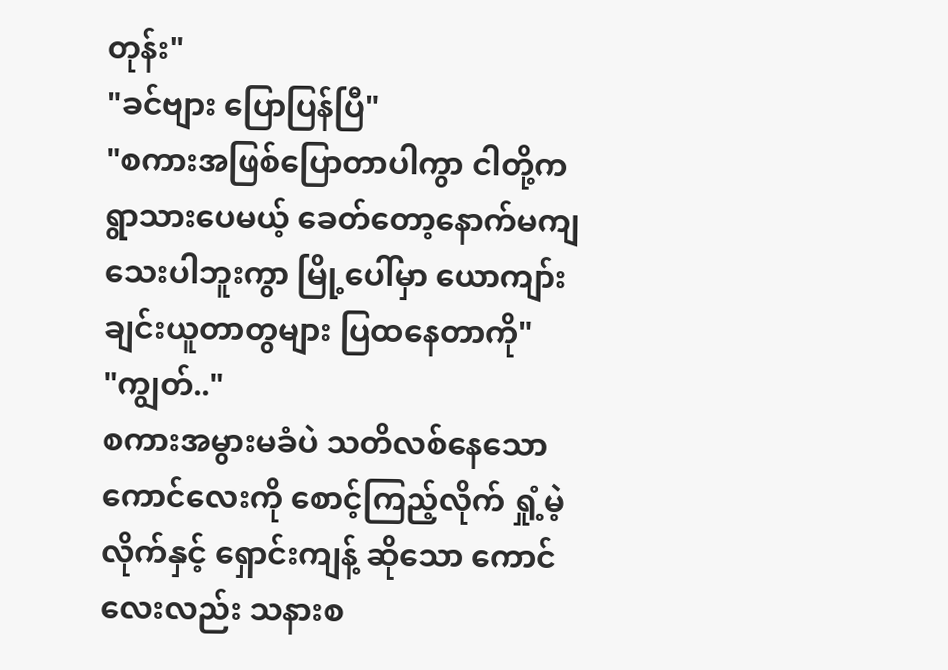တုန်း"
"ခင်ဗျား ပြောပြန်ပြီ"
"စကားအဖြစ်ပြောတာပါကွာ ငါတို့က ရွာသားပေမယ့် ခေတ်တော့နောက်မကျသေးပါဘူးကွာ မြို့ပေါ်မှာ ယောကျာ်းချင်းယူတာတွများ ပြထနေတာကို"
"ကျွတ်.."
စကားအမွားမခံပဲ သတိလစ်နေသော ကောင်လေးကို စောင့်ကြည့်လိုက် ရှုံ့မဲ့လိုက်နှင့် ရှောင်းကျန့် ဆိုသော ကောင်လေးလည်း သနားစ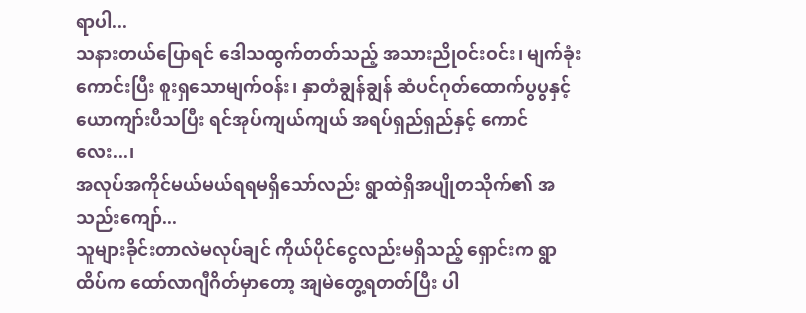ရာပါ...
သနားတယ်ပြောရင် ဒေါသထွက်တတ်သည့် အသားညိုဝင်းဝင်း၊ မျက်ခုံးကောင်းပြီး စူးရှသောမျက်ဝန်း၊ နှာတံချွန်ချွန် ဆံပင်ဂုတ်ထောက်ပွပွနှင့် ယောကျာ်းပီသပြီး ရင်အုပ်ကျယ်ကျယ် အရပ်ရှည်ရှည်နှင့် ကောင်လေး...၊
အလုပ်အကိုင်မယ်မယ်ရရမရှိသော်လည်း ရွာထဲရှိအပျိုတသိုက်၏ အသည်းကျော်...
သူများခိုင်းတာလဲမလုပ်ချင် ကိုယ်ပိုင်ငွေလည်းမရှိသည့် ရှောင်းက ရွာထိပ်က ထော်လာဂျီဂိတ်မှာတော့ အျမဲတွေ့ရတတ်ပြီး ပါ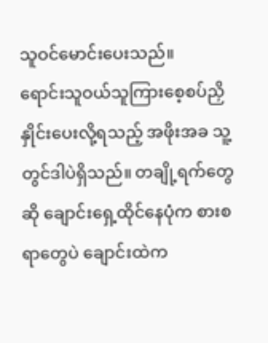သူဝင်မောင်းပေးသည်။
ရောင်းသူဝယ်သူကြားစေ့စပ်ညှိနှိုင်းပေးလို့ရသည့် အဖိုးအခ သူ့တွင်ဒါပဲရှိသည်။ တချို့ရက်တွေဆို ချောင်းရှေ့ထိုင်နေပုံက စားစရာတွေပဲ ချောင်းထဲက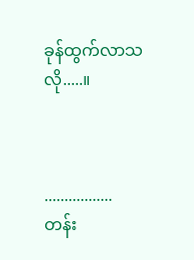ခုန်ထွက်လာသလို.....။



.................
တန်း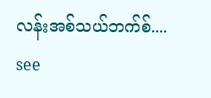လန်းအစ်သယ်ဘက်စ်....
see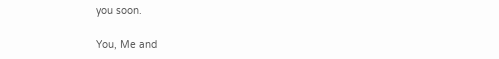you soon.

You, Me and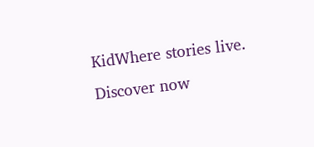KidWhere stories live. Discover now